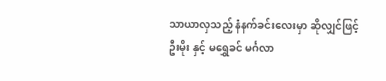သာယာလှသည့် နံနက်ခင်းလေးမှာ ဆိုလျှင်ဖြင့် ဦးမိုး နှင့် မရွှေခင် မင်္ဂလာ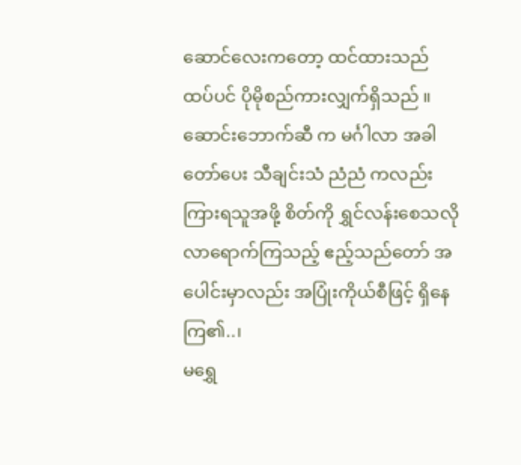ဆောင်လေးကတော့ ထင်ထားသည် ထပ်ပင် ပိုမိုစည်ကားလျှက်ရှိသည် ။ ဆောင်းဘောက်ဆီ က မင်္ဂါလာ အခါတော်ပေး သီချင်းသံ ညံညံ ကလည်း ကြားရသူအဖို့ စိတ်ကို ရွှင်လန်းစေသလို လာရောက်ကြသည့် ဧည့်သည်တော် အပေါင်းမှာလည်း အပြုံးကိုယ်စီဖြင့် ရှိနေကြ၏..၊
မရွှေ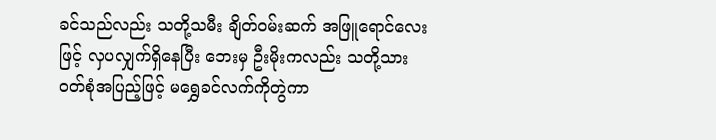ခင်သည်လည်း သတို့သမီး ချိတ်ဝမ်းဆက် အဖြူရောင်လေး ဖြင့် လှပလျှက်ရှိနေပြီး ဘေးမှ ဦးမိုးကလည်း သတို့သား ဝတ်စုံအပြည့်ဖြင့် မရွှေခင်လက်ကိုတွဲကာ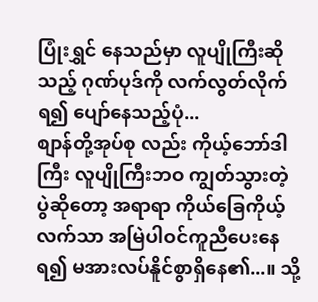ပြုံးရွှင် နေသည်မှာ လူပျိုကြီးဆိုသည့် ဂုဏ်ပုဒ်ကို လက်လွတ်လိုက်ရ၍ ပျော်နေသည့်ပုံ...
စျာန်တို့အုပ်စု လည်း ကိုယ့်ဘော်ဒါကြီး လူပျိုကြီးဘဝ ကျွတ်သွားတဲ့ ပွဲဆိုတော့ အရာရာ ကိုယ်ခြေကိုယ့်လက်သာ အမြဲပါဝင်ကူညီပေးနေရ၍ မအားလပ်နိူင်စွာရှိနေ၏...။ သို့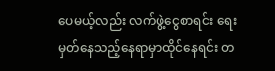ပေမယ့်လည်း လက်ဖွဲ့ငွေစာရင်း ရေးမှတ်နေသည့်နေရာမှာထိုင်နေရင်း တ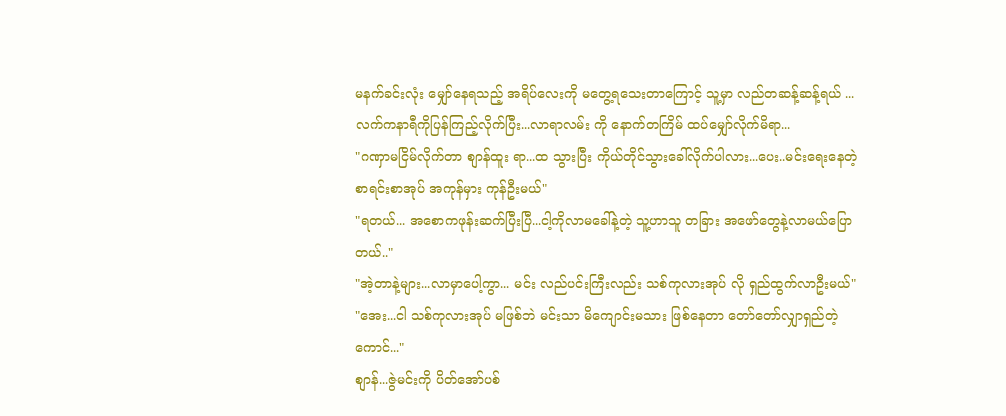မနက်ခင်းလုံး မျှော်နေရသည့် အရိပ်လေးကို မတွေ့ရသေးတာကြောင့် သူ့မှာ လည်တဆန့်ဆန့်ရယ် ...
လက်ကနာရီကိုပြန်ကြည့်လိုက်ပြီး...လာရာလမ်း ကို နောက်တကြိမ် ထပ်မျှော်လိုက်မိရာ...
"ဂဏှာမငြိမ်လိုက်တာ စျာန်ထူး ရာ...ထ သွားပြီး ကိုယ်တိုင်သွားခေါ်လိုက်ပါလား...ပေး..မင်းရေးနေတဲ့စာရင်းစာအုပ် အကုန်မှား ကုန်ဦးမယ်"
"ရတယ်... အစောကဖုန်းဆက်ပြီးပြီ...ငါ့ကိုလာမခေါ်နဲ့တဲ့ သူ့ဟာသူ တခြား အဖော်တွေနဲ့လာမယ်ပြောတယ်.."
"အဲ့တာနဲ့များ...လာမှာပေါ့ကွာ... မင်း လည်ပင်းကြီးလည်း သစ်ကုလားအုပ် လို ရှည်ထွက်လာဦးမယ်"
"အေး...ငါ သစ်ကုလားအုပ် မဖြစ်ဘဲ မင်းသာ မိကျောင်းမသား ဖြစ်နေတာ တော်တော်လျှာရှည်တဲ့ကောင်..."
စျာန်...ဇွဲမင်းကို ပိတ်အော်ပစ်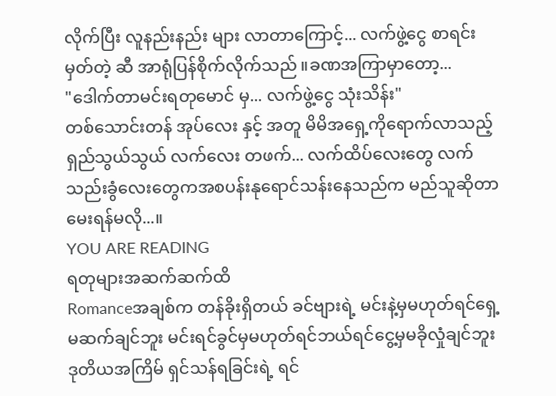လိုက်ပြီး လူနည်းနည်း များ လာတာကြောင့်... လက်ဖွဲ့ငွေ စာရင်းမှတ်တဲ့ ဆီ အာရုံပြန်စိုက်လိုက်သည် ။ခဏအကြာမှာတော့...
"ဒေါက်တာမင်းရတုမောင် မှ... လက်ဖွဲ့ငွေ သုံးသိန်း"
တစ်သောင်းတန် အုပ်လေး နှင့် အတူ မိမိအရှေ့ကိုရောက်လာသည့် ရှည်သွယ်သွယ် လက်လေး တဖက်... လက်ထိပ်လေးတွေ လက်သည်းခွံလေးတွေကအစပန်းနုရောင်သန်းနေသည်က မည်သူဆိုတာ မေးရန်မလို...။
YOU ARE READING
ရတုများအဆက်ဆက်ထိ
Romanceအချစ်က တန်ခိုးရှိတယ် ခင်ဗျားရဲ့ မင်းနဲ့မှမဟုတ်ရင်ရှေ့မဆက်ချင်ဘူး မင်းရင်ခွင်မှမဟုတ်ရင်ဘယ်ရင်ငွေ့မှမခိုလှုံချင်ဘူး ဒုတိယအကြိမ် ရှင်သန်ရခြင်းရဲ့ ရင်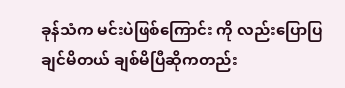ခုန်သံက မင်းပဲဖြစ်ကြောင်း ကို လည်းပြောပြချင်မိတယ် ချစ်မိပြီဆိုကတည်း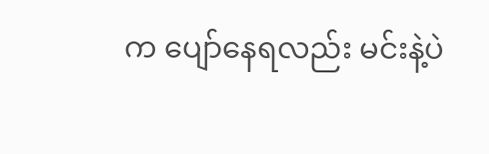က ပျော်နေရလည်း မင်းနဲ့ပဲ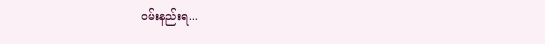ဝမ်းနည်းရ...